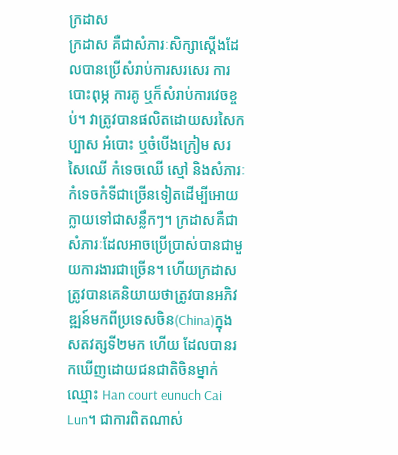ក្រដាស
ក្រដាស គឺជាសំភារៈសិក្សាស្ដើងដែលបានប្រើសំរាប់ការសរសេរ ការបោះពុម្ភ ការគូ ឬក៏សំរាប់ការវេចខ្ចប់។ វាត្រូវបានផលិតដោយសរសៃកប្បាស អំបោះ ឬចំបើងក្រៀម សរសៃឈើ កំទេចឈើ ស្មៅ និងសំភារៈកំទេចកំទីជាច្រើនទៀតដើម្បីអោយក្លាយទៅជាសន្លឹកៗ។ ក្រដាសគឺជាសំភារៈដែលអាចប្រើប្រាស់បានជាមួយការងារជាច្រើន។ ហើយក្រដាសត្រូវបានគេនិយាយថាត្រូវបានអភិវឌ្ឍន៍មកពីប្រទេសចិន(China)ក្នុងសតវត្សទី២មក ហើយ ដែលបានរកឃើញដោយជនជាតិចិនម្នាក់ឈ្មោះ Han court eunuch Cai Lun។ ជាការពិតណាស់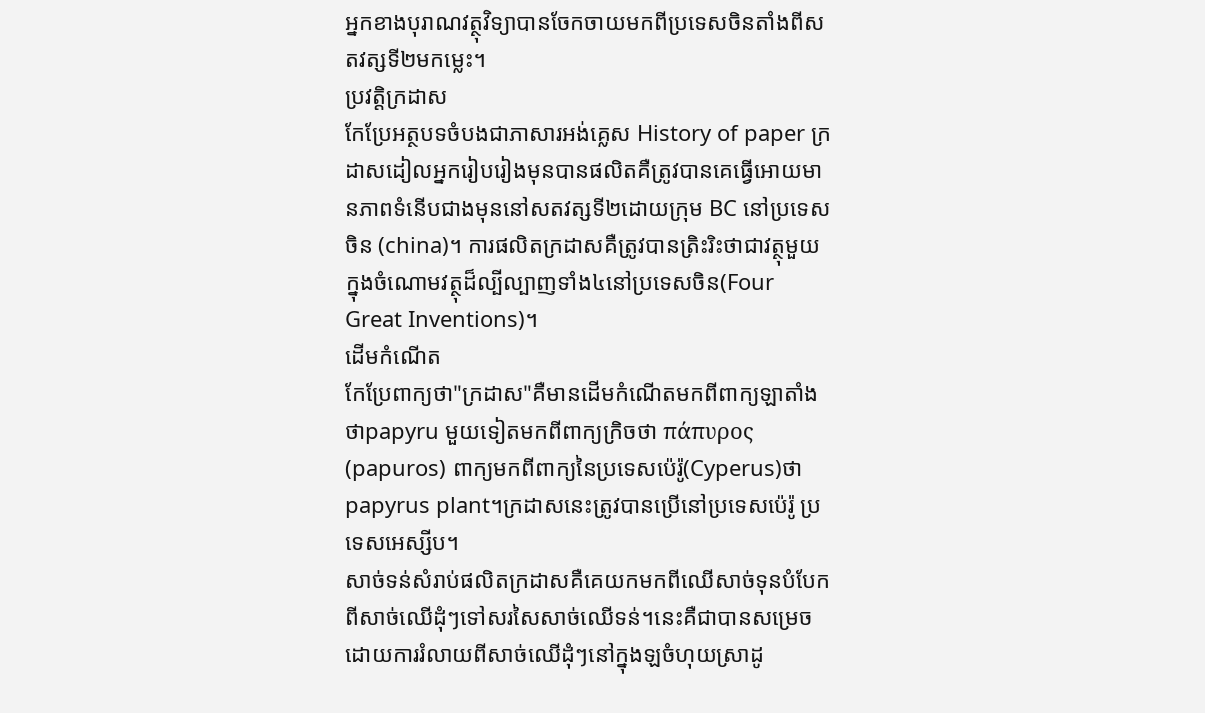អ្នកខាងបុរាណវត្ថុវិទ្យាបានចែកចាយមកពីប្រទេសចិនតាំងពីសតវត្សទី២មកម្លេះ។
ប្រវត្តិក្រដាស
កែប្រែអត្ថបទចំបងជាភាសារអង់គ្លេស History of paper ក្រដាសដៀលអ្នករៀបរៀងមុនបានផលិតគឺត្រូវបានគេធ្វើអោយមានភាពទំនើបជាងមុននៅសតវត្សទី២ដោយក្រុម BC នៅប្រទេសចិន (china)។ ការផលិតក្រដាសគឺត្រូវបានត្រិះរិះថាជាវត្ថុមួយក្នុងចំណោមវត្ថុដ៏ល្បីល្បាញទាំង៤នៅប្រទេសចិន(Four Great Inventions)។
ដើមកំណើត
កែប្រែពាក្យថា"ក្រដាស"គឺមានដើមកំណើតមកពីពាក្យឡាតាំងថាpapyru មួយទៀតមកពីពាក្យក្រិចថា πάπυρος (papuros) ពាក្យមកពីពាក្យនៃប្រទេសប៉េរ៉ូ(Cyperus)ថា papyrus plant។ក្រដាសនេះត្រូវបានប្រើនៅប្រទេសប៉េរ៉ូ ប្រទេសអេស្សីប។
សាច់ទន់សំរាប់ផលិតក្រដាសគឺគេយកមកពីឈើសាច់ទុនបំបែកពីសាច់ឈើដុំៗទៅសរសៃសាច់ឈើទន់។នេះគឺជាបានសម្រេចដោយការរំលាយពីសាច់ឈើដុំៗនៅក្នុងឡចំហុយស្រាដូ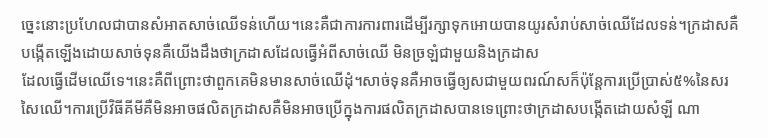ច្នេះនោះប្រហែលជាបានសំអាតសាច់ឈើទន់ហើយ។នេះគឺជាការការពារដើម្បីរក្សាទុកអោយបានយូរសំរាប់សាច់ឈើដែលទន់។ក្រដាសគឺបង្កើតឡើងដោយសាច់ទុនគឺយើងដឹងថាក្រដាសដែលធ្វើអំពីសាច់ឈើ មិនច្រឡំជាមួយនិងក្រដាស
ដែលធ្វើដើមឈើទេ។នេះគឺពីព្រោះថាពួកគេមិនមានសាច់ឈើដុំ។សាច់ទុនគឺអាចធ្វើឲ្យសជាមួយពរណ៍សក៏ប៉ុន្តែការប្រើប្រាស់៥%នៃសរសៃឈើ។ការប្រើវិធីគីមីគឺមិនអាចផលិតក្រដាសគឺមិនអាចប្រើក្នុងការផលិតក្រដាសបានទេព្រោះថាក្រដាសបង្កើតដោយសំឡី ណា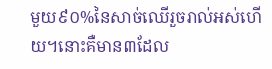មួយ៩០%នៃសាច់ឈើរួចរាល់អស់ហើយ។នោះគឺមាន៣ដែល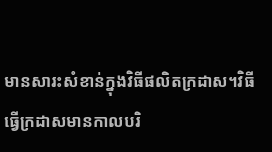មានសារះសំខាន់ក្នុងវិធីផលិតក្រដាស។វិធីធ្វើក្រដាសមានកាលបរិ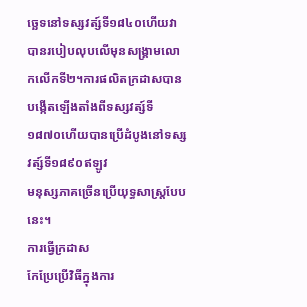ច្ឆេទនៅទស្សវត្ស៍ទី១៨៤០ហើយវាបានរបៀបលុបលើមុនសង្គ្រាមលោកលើកទី២។ការផលិតក្រដាសបានបង្កើតឡើងតាំងពីទស្សវត្ស៍ទី១៨៧០ហើយបានប្រើដំបូងនៅទស្សវត្ស៍ទី១៨៩០ឥឡូវ
មនុស្សភាគច្រើនប្រើយុទ្ធសាស្រ្តបែបនេះ។
ការធ្វើក្រដាស
កែប្រែប្រើវិធីក្នុងការ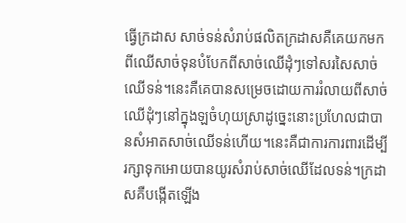ធ្វើក្រដាស សាច់ទន់សំរាប់ផលិតក្រដាសគឺគេយកមកពីឈើសាច់ទុនបំបែកពីសាច់ឈើដុំៗទៅសរសៃសាច់ឈើទន់។នេះគឺគេបានសម្រេចដោយការរំលាយពីសាច់ឈើដុំៗនៅក្នុងឡចំហុយស្រាដូច្នេះនោះប្រហែលជាបានសំអាតសាច់ឈើទន់ហើយ។នេះគឺជាការការពារដើម្បីរក្សាទុកអោយបានយូរសំរាប់សាច់ឈើដែលទន់។ក្រដាសគឺបង្កើតឡើង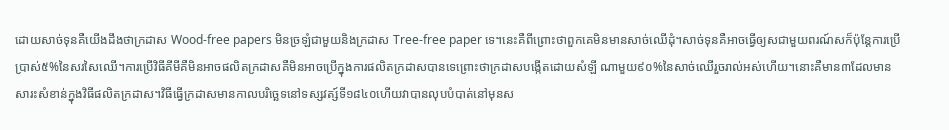ដោយសាច់ទុនគឺយើងដឹងថាក្រដាស Wood-free papers មិនច្រឡំជាមួយនិងក្រដាស Tree-free paper ទេ។នេះគឺពីព្រោះថាពួកគេមិនមានសាច់ឈើដុំ។សាច់ទុនគឺអាចធ្វើឲ្យសជាមួយពរណ៍សក៏ប៉ុន្តែការប្រើប្រាស់៥%នៃសរសៃឈើ។ការប្រើវិធីគីមីគឺមិនអាចផលិតក្រដាសគឺមិនអាចប្រើក្នុងការផលិតក្រដាសបានទេព្រោះថាក្រដាសបង្កើតដោយសំឡី ណាមួយ៩០%នៃសាច់ឈើរួចរាល់អស់ហើយ។នោះគឺមាន៣ដែលមានសារះសំខាន់ក្នុងវិធីផលិតក្រដាស។វិធីធ្វើក្រដាសមានកាលបរិច្ឆេទនៅទស្សវត្ស៍ទី១៨៤០ហើយវាបានលុបបំបាត់នៅមុនស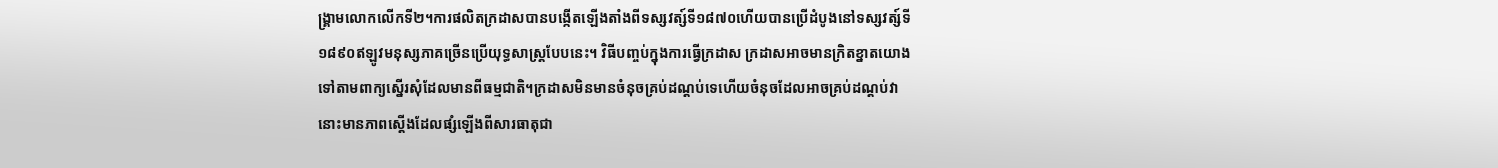ង្គ្រាមលោកលើកទី២។ការផលិតក្រដាសបានបង្កើតឡើងតាំងពីទស្សវត្ស៍ទី១៨៧០ហើយបានប្រើដំបូងនៅទស្សវត្ស៍ទី១៨៩០ឥឡូវមនុស្សភាគច្រើនប្រើយុទ្ធសាស្រ្តបែបនេះ។ វិធីបញ្ចប់ក្នុងការធ្វើក្រដាស ក្រដាសអាចមានក្រិតខ្នាតយោងទៅតាមពាក្យស្នើរសុំដែលមានពីធម្មជាតិ។ក្រដាសមិនមានចំនុចគ្រប់ដណ្តប់ទេហើយចំនុចដែលអាចគ្រប់ដណ្តប់វានោះមានភាពស្តើងដែលផ្សំឡើងពីសារធាតុជា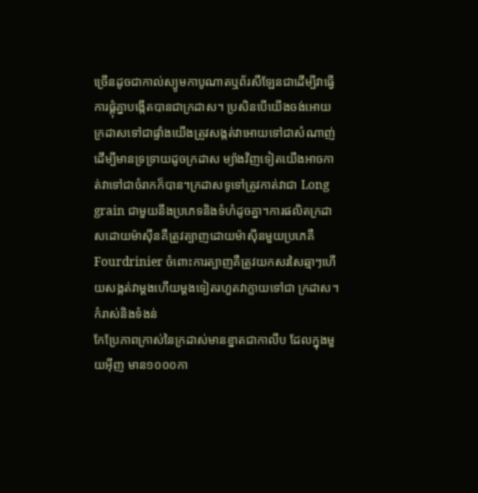ច្រើនដូចជាកាល់ស្យូមកាបូណាតឬព័រសឺឡែនជាដើម្បីវាធ្វើការផ្តុំគ្នាបង្កើតបានជាក្រដាស។ ប្រសិនបើយើងចង់អោយក្រដាសទៅជាផ្ទាំងយើងត្រូវសង្កត់វាអោយទៅជាសំណាញ់ដើម្បីមានទ្រទ្រាយដូចក្រដាស ម្យ៉ាងវិញទៀតយើងអាចកាត់វាទៅជាចំរាកក៏បាន។ក្រដាសទូទៅត្រូវកាត់វាជា Long grain ជាមួយនឹងប្រភេទនិងទំហំដូចគ្នា។ការផលិតក្រដាសដោយម៉ាស៊ីនគឺត្រូវត្បាញដោយម៉ាស៊ីនមួយប្រភេគឺ Fourdrinier ចំពោះការត្បាញគឺត្រូវយកសរសៃឆ្មាៗហើយសង្កត់វាម្តងហើយម្តងទៀតរហួតវាក្លាយទៅជា ក្រដាស។
កំរាស់និងទំងន់
កែប្រែភាពក្រាស់នៃក្រដាស់មានខ្នាតជាកាលីប ដែលក្នុងមួយអ៊ីញ មាន១០០០កា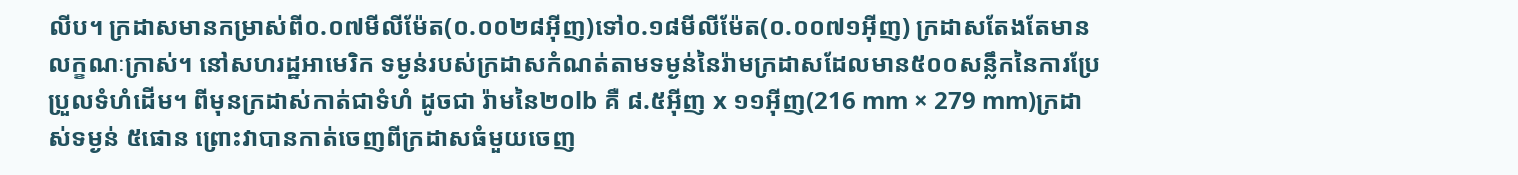លីប។ ក្រដាសមានកម្រាស់ពី០.០៧មីលីម៉ែត(០.០០២៨អ៊ីញ)ទៅ០.១៨មីលីម៉ែត(០.០០៧១អ៊ីញ) ក្រដាសតែងតែមានលក្ខណៈក្រាស់។ នៅសហរដ្ឋអាមេរិក ទម្ងន់របស់ក្រដាសកំណត់តាមទម្ងន់នៃរ៉ាមក្រដាសដែលមាន៥០០សន្លឹកនៃការប្រែប្រួលទំហំដើម។ ពីមុនក្រដាស់កាត់ជាទំហំ ដូចជា រ៉ាមនៃ២០lb គឺ ៨.៥អ៊ីញ x ១១អ៊ីញ(216 mm × 279 mm)ក្រដាស់ទម្ងន់ ៥ផោន ព្រោះវាបានកាត់ចេញពីក្រដាសធំមួយចេញ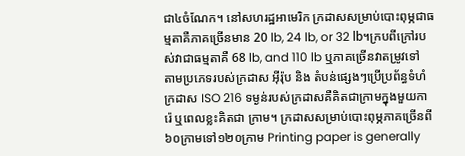ជា៤ចំណែក។ នៅសហរដ្ឋអាមេរិក ក្រដាសសម្រាប់បោះពុម្ភជាធម្មតាគឺភាគច្រើនមាន 20 lb, 24 lb, or 32 lb។ក្របពីក្រៅរបស់វាជាធម្មតាគឺ 68 lb, and 110 lb ឬភាគច្រើនវាតម្រូវទៅតាមប្រភេទរបស់ក្រដាស អ៊ីរ៉ុប និង តំបន់ផ្សេងៗប្រើប្រព័ន្ធទំហំក្រដាស ISO 216 ទម្ងន់របស់ក្រដាសគឺគិតជាក្រាមក្នុងមួយការ៉េ ឬពេលខ្លះគិតជា ក្រាម។ ក្រដាសសម្រាប់បោះពុម្ភភាគច្រើនពី៦០ក្រាមទៅ១២០ក្រាម Printing paper is generally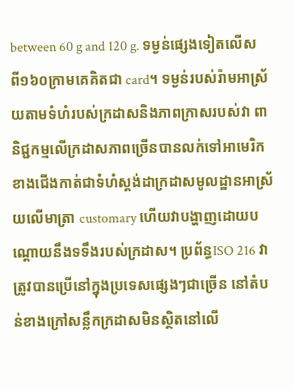between 60 g and 120 g. ទម្ងន់ផ្សេងទៀតលើសពី១៦០ក្រាមគេគិតជា card។ ទម្ងន់របស់រ៉ាមអាស្រ័យតាមទំហំរបស់ក្រដាសនិងភាពក្រាសរបស់វា ពានិជ្ជកម្មលើក្រដាសភាពច្រើនបានលក់ទៅអាមេរិក ខាងជើងកាត់ជាទំហំស្តង់ដាក្រដាសមូលដ្ឋានអាស្រ័យលើមាត្រា customary ហើយវាបង្ហាញដោយបណ្ដោយនឹងទទឹងរបស់ក្រដាស។ ប្រព័ន្ធISO 216 វាត្រូវបានប្រើនៅក្នុងប្រទេសផ្សេងៗជាច្រើន នៅតំបន់ខាងក្រៅសន្លឹកក្រដាសមិនស្ថិតនៅលើ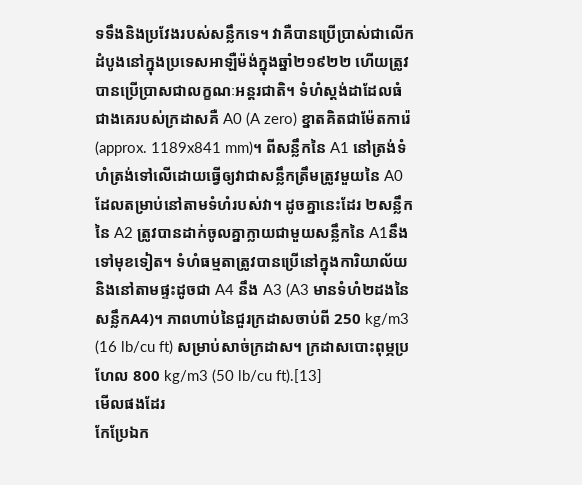ទទឹងនិងប្រវែងរបស់សន្លឹកទេ។ វាគឺបានប្រើប្រាស់ជាលើកដំបូងនៅក្នុងប្រទេសអាឡឺម៉ង់ក្នុងឆ្នាំ២១៩២២ ហើយត្រូវបានប្រើប្រាសជាលក្ខណៈអន្តរជាតិ។ ទំហំស្តង់ដាដែលធំជាងគេរបស់ក្រដាសគឺ A0 (A zero) ខ្នាតគិតជាម៉ែតការ៉េ (approx. 1189x841 mm)។ ពីសន្លឹកនៃ A1 នៅត្រង់ទំហំត្រង់ទៅលើដោយធ្វើឲ្យវាជាសន្លឹកត្រឹមត្រូវមួយនៃ A0 ដែលតម្រាប់នៅតាមទំហំរបស់វា។ ដូចគ្នានេះដែរ ២សន្លឹកនៃ A2 ត្រូវបានដាក់ចូលគ្នាក្លាយជាមួយសន្លឹកនៃ A1នឹងទៅមុខទៀត។ ទំហំធម្មតាត្រូវបានប្រើនៅក្នុងការិយាល័យនិងនៅតាមផ្ទះដូចជា A4 នឹង A3 (A3 មានទំហំ២ដងនៃសន្លឹកA4)។ ភាពហាប់នៃជួរក្រដាសចាប់ពី 250 kg/m3 (16 lb/cu ft) សម្រាប់សាច់ក្រដាស។ ក្រដាសបោះពុម្ភប្រហែល 800 kg/m3 (50 lb/cu ft).[13]
មើលផងដែរ
កែប្រែឯក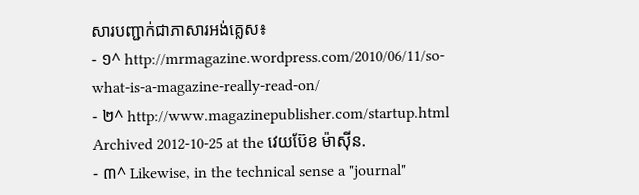សារបញ្ជាក់ជាភាសារអង់គ្លេស៖
- ១^ http://mrmagazine.wordpress.com/2010/06/11/so-what-is-a-magazine-really-read-on/
- ២^ http://www.magazinepublisher.com/startup.html Archived 2012-10-25 at the វេយប៊ែខ ម៉ាស៊ីន.
- ៣^ Likewise, in the technical sense a "journal"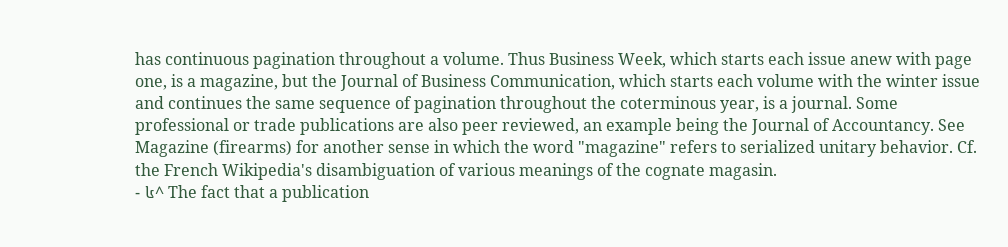has continuous pagination throughout a volume. Thus Business Week, which starts each issue anew with page one, is a magazine, but the Journal of Business Communication, which starts each volume with the winter issue and continues the same sequence of pagination throughout the coterminous year, is a journal. Some professional or trade publications are also peer reviewed, an example being the Journal of Accountancy. See Magazine (firearms) for another sense in which the word "magazine" refers to serialized unitary behavior. Cf. the French Wikipedia's disambiguation of various meanings of the cognate magasin.
- ៤^ The fact that a publication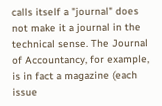calls itself a "journal" does not make it a journal in the technical sense. The Journal of Accountancy, for example, is in fact a magazine (each issue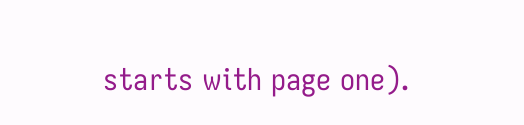starts with page one).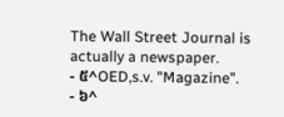The Wall Street Journal is actually a newspaper.
- ៥^OED,s.v. "Magazine".
- ៦^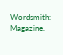Wordsmith: Magazine.